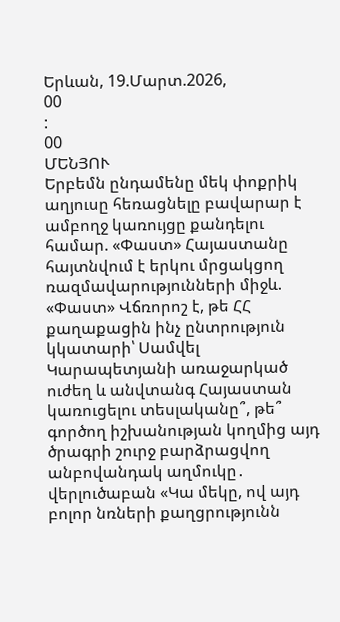Երևան, 19.Մարտ.2026,
00
:
00
ՄԵՆՅՈՒ
Երբեմն ընդամենը մեկ փոքրիկ աղյուսը հեռացնելը բավարար է ամբողջ կառույցը քանդելու համար. «Փաստ» Հայաստանը հայտնվում է երկու մրցակցող ռազմավարությունների միջև. «Փաստ» Վճռորոշ է, թե ՀՀ քաղաքացին ինչ ընտրություն կկատարի՝ Սամվել Կարապետյանի առաջարկած ուժեղ և անվտանգ Հայաստան կառուցելու տեսլականը՞, թե՞ գործող իշխանության կողմից այդ ծրագրի շուրջ բարձրացվող անբովանդակ աղմուկը․ վերլուծաբան «Կա մեկը, ով այդ բոլոր նռների քաղցրությունն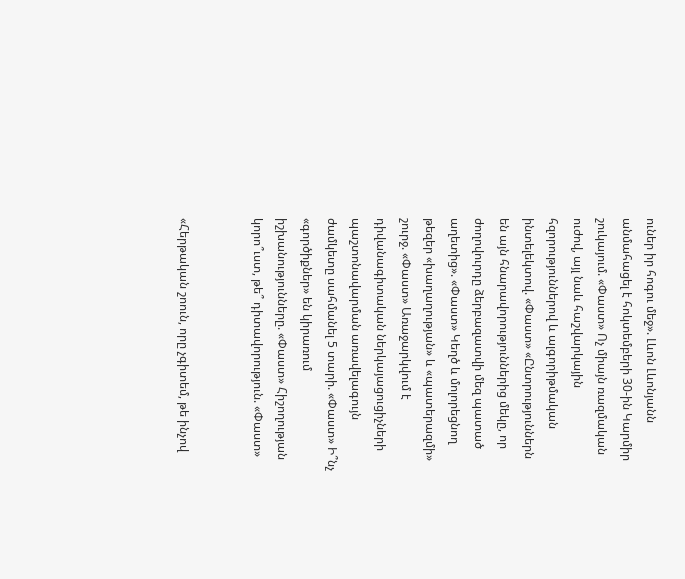ուներ իր հոգու մեջ». Լևոն Լևոնյանն անմահացել է հոկտեմբերի 30-ին Կարմիր շուկայում. «Փաստ» Ոչ միայն ռազմական ուժով, այլ նաև հաշվարկային հզորություններով և ալգորիթմական ինտելեկտով. «Փաստ» «Ընտրություններն են այն հնարավորություններից մեկը, որ ժողովուրդը ձերբազատվի մեզ պատած աղետից». «Փաստ» Կեղծ և մոլորեցնող թեզեր «խաղաղության» և «պատերազմի» շուրջ. «Փաստ» Առաջարկվում է դիվանագիտական ներկայացուցիչների պաշտոնավարման առավելագույն ժամկետը սահմանել 5 տարի. «Փաստ» Ի՞նչ «գործիքներ» են կիրառում իշխանությունները. «Փաստ» Հիշողության կորո՞ւստ, թե՞ դիտավորություն. «Փաստ»


«Հերթական շոուն, որը չգիտեմ, թե ինչով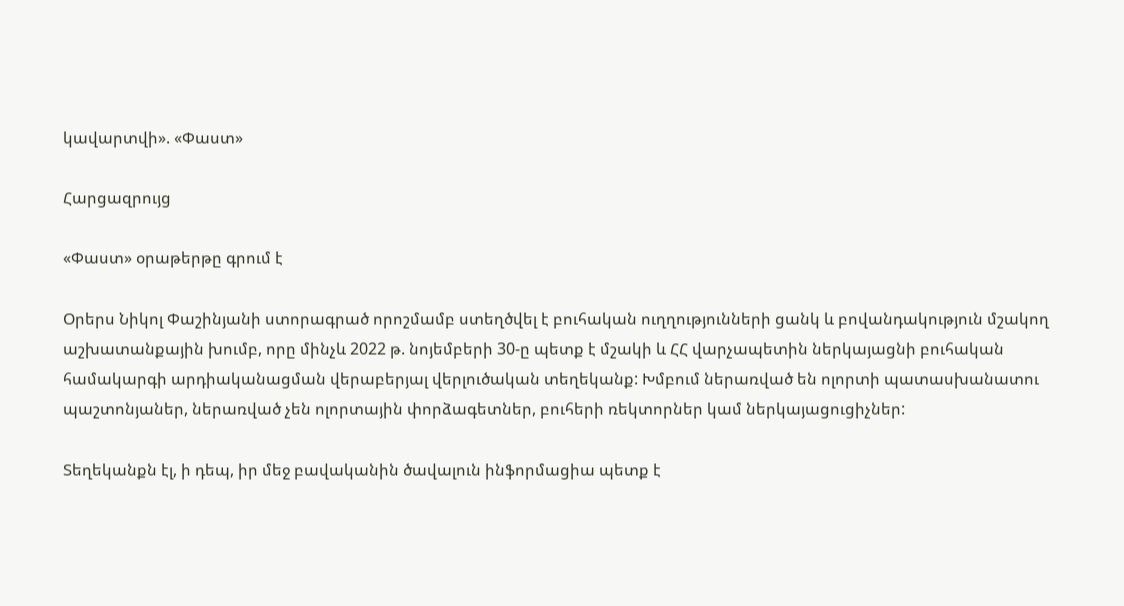կավարտվի». «Փաստ»

Հարցազրույց

«Փաստ» օրաթերթը գրում է

Օրերս Նիկոլ Փաշինյանի ստորագրած որոշմամբ ստեղծվել է բուհական ուղղությունների ցանկ և բովանդակություն մշակող աշխատանքային խումբ, որը մինչև 2022 թ. նոյեմբերի 30-ը պետք է մշակի և ՀՀ վարչապետին ներկայացնի բուհական համակարգի արդիականացման վերաբերյալ վերլուծական տեղեկանք: Խմբում ներառված են ոլորտի պատասխանատու պաշտոնյաներ, ներառված չեն ոլորտային փորձագետներ, բուհերի ռեկտորներ կամ ներկայացուցիչներ:

Տեղեկանքն էլ, ի դեպ, իր մեջ բավականին ծավալուն ինֆորմացիա պետք է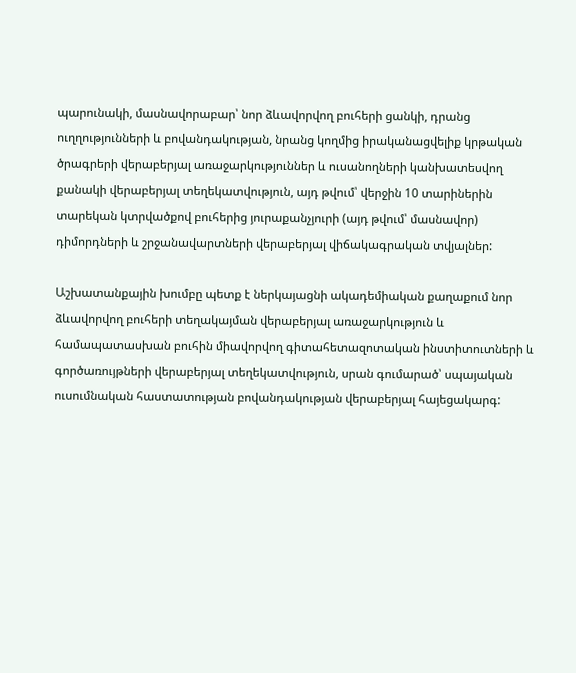պարունակի, մասնավորաբար՝ նոր ձևավորվող բուհերի ցանկի, դրանց ուղղությունների և բովանդակության, նրանց կողմից իրականացվելիք կրթական ծրագրերի վերաբերյալ առաջարկություններ և ուսանողների կանխատեսվող քանակի վերաբերյալ տեղեկատվություն, այդ թվում՝ վերջին 10 տարիներին տարեկան կտրվածքով բուհերից յուրաքանչյուրի (այդ թվում՝ մասնավոր) դիմորդների և շրջանավարտների վերաբերյալ վիճակագրական տվյալներ:

Աշխատանքային խումբը պետք է ներկայացնի ակադեմիական քաղաքում նոր ձևավորվող բուհերի տեղակայման վերաբերյալ առաջարկություն և համապատասխան բուհին միավորվող գիտահետազոտական ինստիտուտների և գործառույթների վերաբերյալ տեղեկատվություն, սրան գումարած՝ սպայական ուսումնական հաստատության բովանդակության վերաբերյալ հայեցակարգ: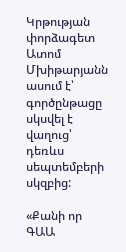Կրթության փորձագետ Ատոմ Մխիթարյանն ասում է՝ գործընթացը սկսվել է վաղուց՝ դեռևս սեպտեմբերի սկզբից:

«Քանի որ ԳԱԱ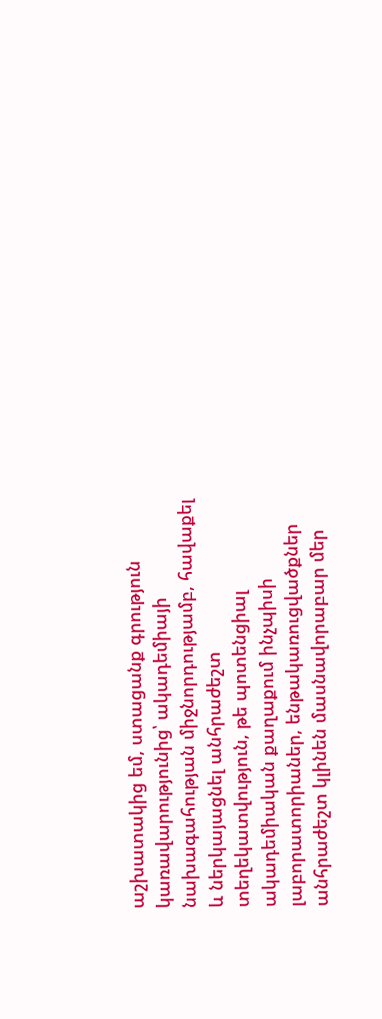աշխատակից եմ, ստացանք գրություն կառավարությունից՝ ակադեմիայի նախագահության միջնորդությամբ, հավաքել և ներկայացնել անհրաժեշտ տեղեկատվություն, թե պոտենցիալ ակադեմիական քաղաքում ինչպիսի լաբորատորիաներ, ենթակառուցվածքներ անհրաժեշտ կլինեն մասնավորաբար մեր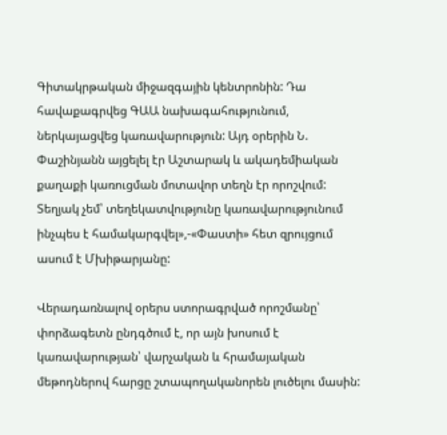Գիտակրթական միջազգային կենտրոնին: Դա հավաքագրվեց ԳԱԱ նախագահությունում, ներկայացվեց կառավարություն: Այդ օրերին Ն. Փաշինյանն այցելել էր Աշտարակ և ակադեմիական քաղաքի կառուցման մոտավոր տեղն էր որոշվում: Տեղյակ չեմ՝ տեղեկատվությունը կառավարությունում ինչպես է համակարգվել»,-«Փաստի» հետ զրույցում ասում է Մխիթարյանը:

Վերադառնալով օրերս ստորագրված որոշմանը՝ փորձագետն ընդգծում է, որ այն խոսում է կառավարության՝ վարչական և հրամայական մեթոդներով հարցը շտապողականորեն լուծելու մասին: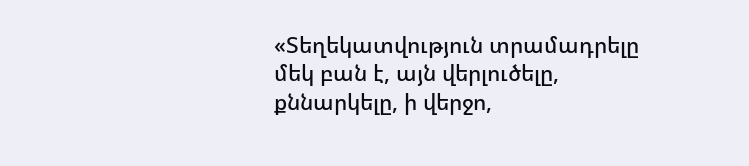«Տեղեկատվություն տրամադրելը մեկ բան է, այն վերլուծելը, քննարկելը, ի վերջո,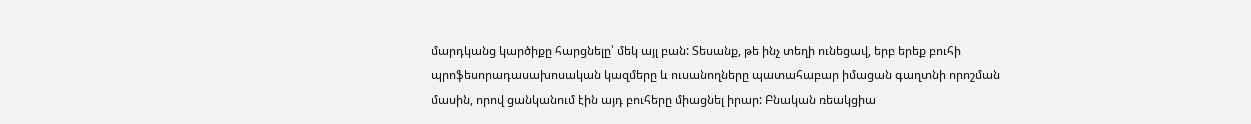մարդկանց կարծիքը հարցնելը՝ մեկ այլ բան: Տեսանք, թե ինչ տեղի ունեցավ, երբ երեք բուհի պրոֆեսորադասախոսական կազմերը և ուսանողները պատահաբար իմացան գաղտնի որոշման մասին, որով ցանկանում էին այդ բուհերը միացնել իրար: Բնական ռեակցիա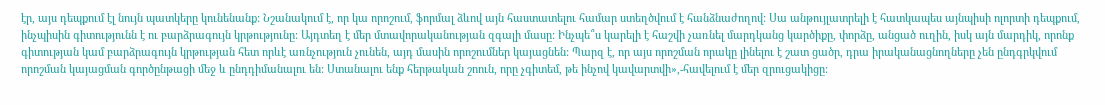էր, այս դեպքում էլ նույն պատկերը կունենանք: Նշանակում է, որ կա որոշում, ֆորմալ ձևով այն հաստատելու համար ստեղծվում է հանձնաժողով: Սա անթույլատրելի է հատկապես այնպիսի ոլորտի դեպքում, ինչպիսին գիտությունն է ու բարձրագույն կրթությունը: Այդտեղ է մեր մտավորականության զգալի մասը: Ինչպե՞ս կարելի է հաշվի չառնել մարդկանց կարծիքը, փորձը, անցած ուղին, իսկ այն մարդիկ, որոնք գիտության կամ բարձրագույն կրթության հետ որևէ առնչություն չունեն, այդ մասին որոշումներ կայացնեն: Պարզ է, որ այս որոշման որակը լինելու է շատ ցածր, դրա իրականացնողները չեն ընդգրկվում որոշման կայացման գործընթացի մեջ և ընդդիմանալու են: Ստանալու ենք հերթական շոուն, որը չգիտեմ, թե ինչով կավարտվի»,-հավելում է մեր զրուցակիցը: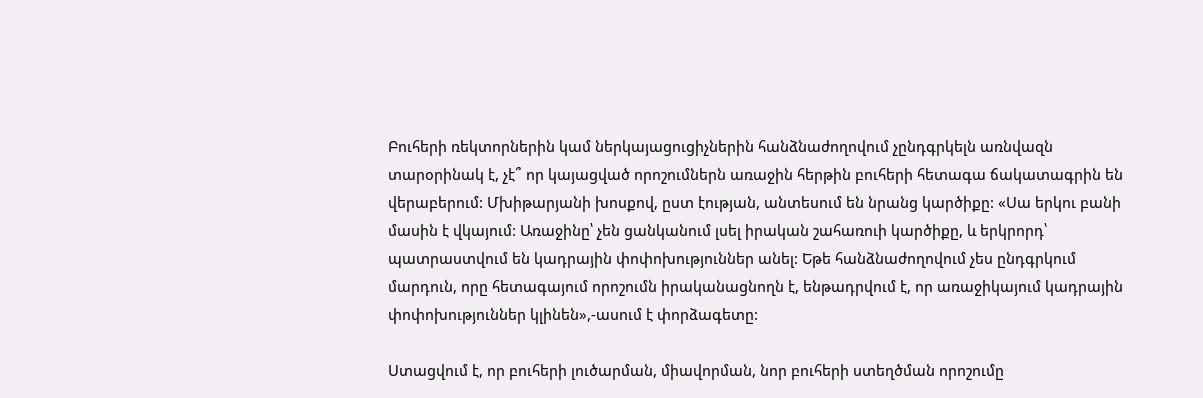Բուհերի ռեկտորներին կամ ներկայացուցիչներին հանձնաժողովում չընդգրկելն առնվազն տարօրինակ է, չէ՞ որ կայացված որոշումներն առաջին հերթին բուհերի հետագա ճակատագրին են վերաբերում: Մխիթարյանի խոսքով, ըստ էության, անտեսում են նրանց կարծիքը: «Սա երկու բանի մասին է վկայում: Առաջինը՝ չեն ցանկանում լսել իրական շահառուի կարծիքը, և երկրորդ՝ պատրաստվում են կադրային փոփոխություններ անել: Եթե հանձնաժողովում չես ընդգրկում մարդուն, որը հետագայում որոշումն իրականացնողն է, ենթադրվում է, որ առաջիկայում կադրային փոփոխություններ կլինեն»,-ասում է փորձագետը:

Ստացվում է, որ բուհերի լուծարման, միավորման, նոր բուհերի ստեղծման որոշումը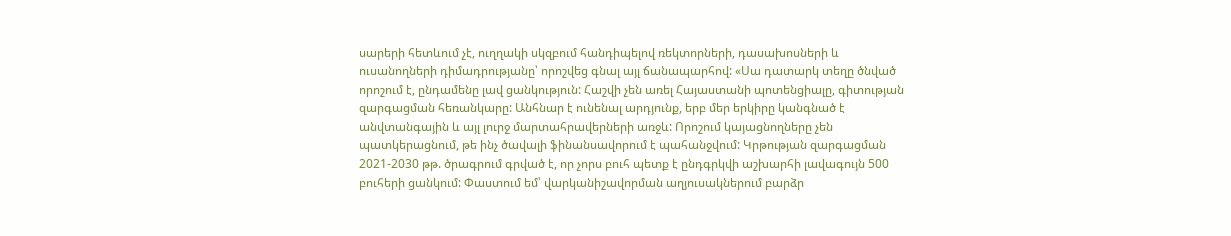սարերի հետևում չէ, ուղղակի սկզբում հանդիպելով ռեկտորների, դասախոսների և ուսանողների դիմադրությանը՝ որոշվեց գնալ այլ ճանապարհով: «Սա դատարկ տեղը ծնված որոշում է, ընդամենը լավ ցանկություն: Հաշվի չեն առել Հայաստանի պոտենցիալը, գիտության զարգացման հեռանկարը: Անհնար է ունենալ արդյունք, երբ մեր երկիրը կանգնած է անվտանգային և այլ լուրջ մարտահրավերների առջև: Որոշում կայացնողները չեն պատկերացնում, թե ինչ ծավալի ֆինանսավորում է պահանջվում: Կրթության զարգացման 2021-2030 թթ. ծրագրում գրված է, որ չորս բուհ պետք է ընդգրկվի աշխարհի լավագույն 500 բուհերի ցանկում: Փաստում եմ՝ վարկանիշավորման աղյուսակներում բարձր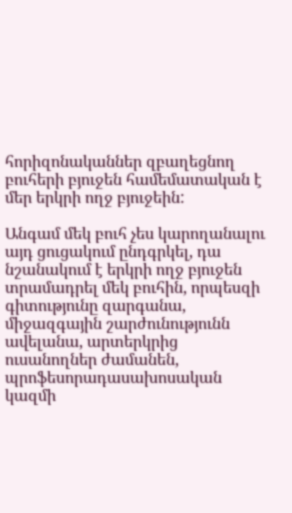հորիզոնականներ զբաղեցնող բուհերի բյուջեն համեմատական է մեր երկրի ողջ բյուջեին:

Անգամ մեկ բուհ չես կարողանալու այդ ցուցակում ընդգրկել, դա նշանակում է երկրի ողջ բյուջեն տրամադրել մեկ բուհին, որպեսզի գիտությունը զարգանա, միջազգային շարժունությունն ավելանա, արտերկրից ուսանողներ ժամանեն, պրոֆեսորադասախոսական կազմի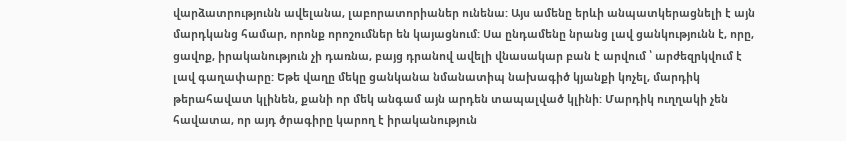վարձատրությունն ավելանա, լաբորատորիաներ ունենա: Այս ամենը երևի անպատկերացնելի է այն մարդկանց համար, որոնք որոշումներ են կայացնում: Սա ընդամենը նրանց լավ ցանկությունն է, որը, ցավոք, իրականություն չի դառնա, բայց դրանով ավելի վնասակար բան է արվում ՝ արժեզրկվում է լավ գաղափարը: Եթե վաղը մեկը ցանկանա նմանատիպ նախագիծ կյանքի կոչել, մարդիկ թերահավատ կլինեն, քանի որ մեկ անգամ այն արդեն տապալված կլինի: Մարդիկ ուղղակի չեն հավատա, որ այդ ծրագիրը կարող է իրականություն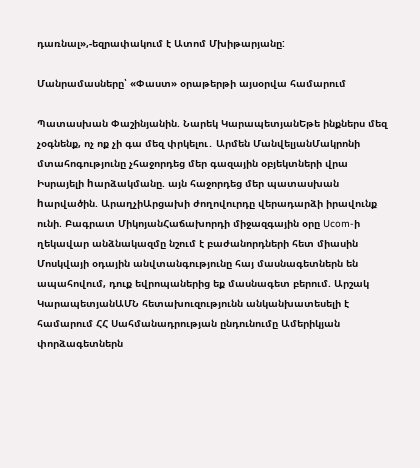դառնալ»,-եզրափակում է Ատոմ Մխիթարյանը:

Մանրամասները՝ «Փաստ» օրաթերթի այսօրվա համարում

Պատասխան Փաշինյանին. Նարեկ ԿարապետյանԵթե ինքներս մեզ չօգնենք, ոչ ոք չի գա մեզ փրկելու․ Արմեն ՄանվելյանՄակրոնի մտահոգությունը չհաջորդեց մեր գազային օբյեկտների վրա Իսրայելի hարձակմանը. այն հաջորդեց մեր պատասխան hարվածին. ԱրաղչիԱրցախի ժողովուրդը վերադարձի իրավունք ունի. Բագրատ ՄիկոյանՀաճախորդի միջազգային օրը Ucom-ի ղեկավար անձնակազմը նշում է բաժանորդների հետ միասին Մոսկվայի օդային անվտանգությունը հայ մասնագետներն են ապահովում, դուք եվրոպաներից եք մասնագետ բերում. Արշակ ԿարապետյանԱՄՆ հետախուզությունն անկանխատեսելի է համարում ՀՀ Սահմանադրության ընդունումը Ամերիկյան փորձագետներն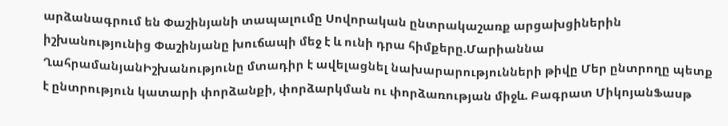արձանագրում են Փաշինյանի տապալումը Սովորական ընտրակաշառք արցախցիներին իշխանությունից Փաշինյանը խուճապի մեջ է և ունի դրա հիմքերը.Մարիաննա ՂահրամանյանԻշխանությունը մտադիր է ավելացնել նախարարությունների թիվը Մեր ընտրողը պետք է ընտրություն կատարի փորձանքի, փորձարկման ու փորձառության միջև. Բագրատ ՄիկոյանՖասթ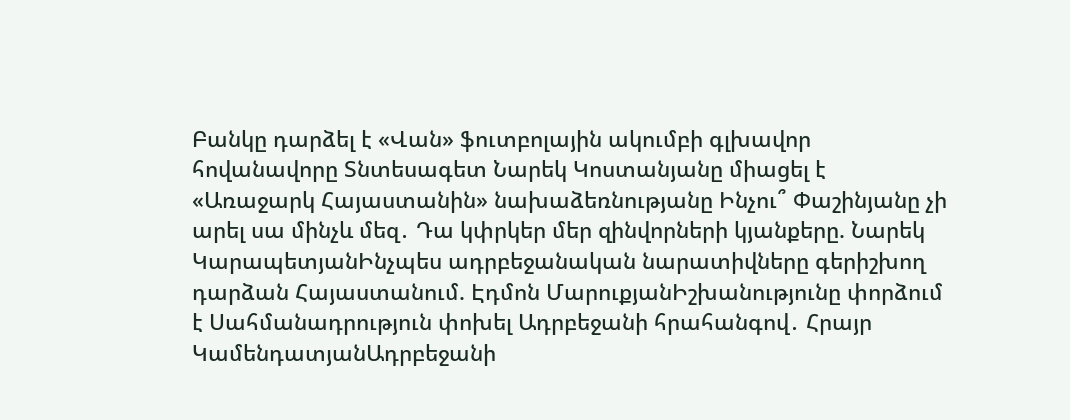Բանկը դարձել է «Վան» ֆուտբոլային ակումբի գլխավոր հովանավորը Տնտեսագետ Նարեկ Կոստանյանը միացել է «Առաջարկ Հայաստանին» նախաձեռնությանը Ինչու՞ Փաշինյանը չի արել սա մինչև մեզ․ Դա կփրկեր մեր զինվորների կյանքերը. Նարեկ ԿարապետյանԻնչպես ադրբեջանական նարատիվները գերիշխող դարձան Հայաստանում. Էդմոն ՄարուքյանԻշխանությունը փորձում է Սահմանադրություն փոխել Ադրբեջանի հրահանգով․ Հրայր ԿամենդատյանԱդրբեջանի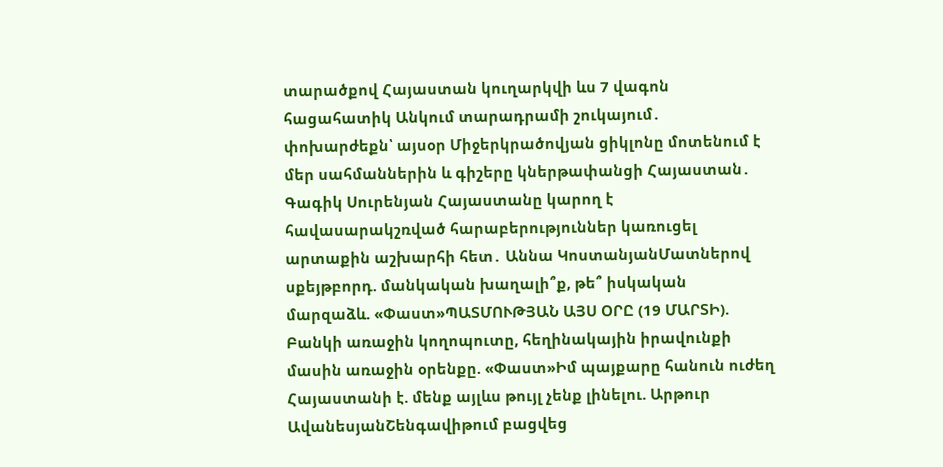տարածքով Հայաստան կուղարկվի ևս 7 վագոն հացահատիկ Անկում տարադրամի շուկայում․ փոխարժեքն՝ այսօր Միջերկրածովյան ցիկլոնը մոտենում է մեր սահմաններին և գիշերը կներթափանցի Հայաստան․ Գագիկ Սուրենյան Հայաստանը կարող է հավասարակշռված հարաբերություններ կառուցել արտաքին աշխարհի հետ․ Աննա ԿոստանյանՄատներով սքեյթբորդ. մանկական խաղալի՞ք, թե՞ իսկական մարզաձև. «Փաստ»ՊԱՏՄՈՒԹՅԱՆ ԱՅՍ ՕՐԸ (19 ՄԱՐՏԻ). Բանկի առաջին կողոպուտը, հեղինակային իրավունքի մասին առաջին օրենքը. «Փաստ»Իմ պայքարը հանուն ուժեղ Հայաստանի է. մենք այլևս թույլ չենք լինելու. Արթուր ԱվանեսյանՇենգավիթում բացվեց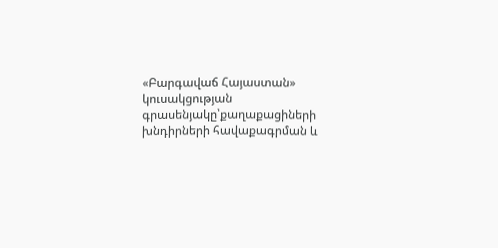«Բարգավաճ Հայաստան» կուսակցության գրասենյակը՝քաղաքացիների խնդիրների հավաքագրման և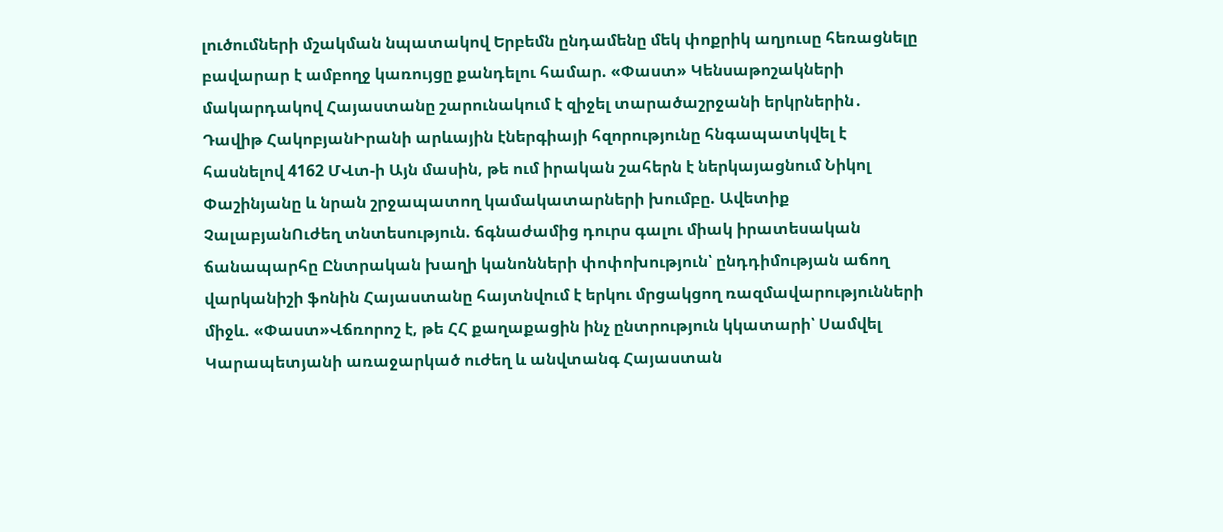լուծումների մշակման նպատակով Երբեմն ընդամենը մեկ փոքրիկ աղյուսը հեռացնելը բավարար է ամբողջ կառույցը քանդելու համար. «Փաստ» Կենսաթոշակների մակարդակով Հայաստանը շարունակում է զիջել տարածաշրջանի երկրներին․ Դավիթ ՀակոբյանԻրանի արևային էներգիայի հզորությունը հնգապատկվել է հասնելով 4162 ՄՎտ-ի Այն մասին, թե ում իրական շահերն է ներկայացնում Նիկոլ Փաշինյանը և նրան շրջապատող կամակատարների խումբը. Ավետիք ՉալաբյանՈւժեղ տնտեսություն. ճգնաժամից դուրս գալու միակ իրատեսական ճանապարհը Ընտրական խաղի կանոնների փոփոխություն՝ ընդդիմության աճող վարկանիշի ֆոնին Հայաստանը հայտնվում է երկու մրցակցող ռազմավարությունների միջև. «Փաստ»Վճռորոշ է, թե ՀՀ քաղաքացին ինչ ընտրություն կկատարի՝ Սամվել Կարապետյանի առաջարկած ուժեղ և անվտանգ Հայաստան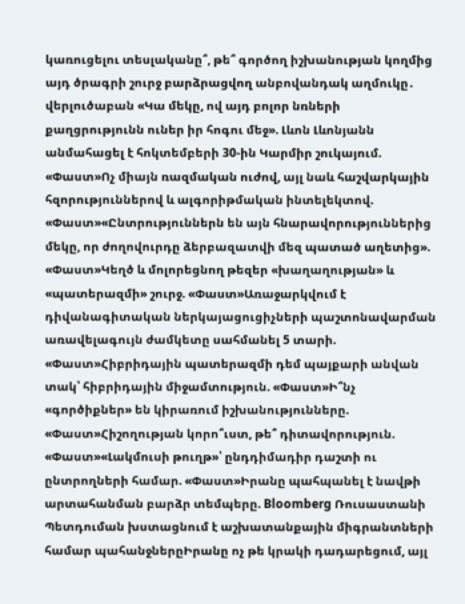կառուցելու տեսլականը՞, թե՞ գործող իշխանության կողմից այդ ծրագրի շուրջ բարձրացվող անբովանդակ աղմուկը․ վերլուծաբան «Կա մեկը, ով այդ բոլոր նռների քաղցրությունն ուներ իր հոգու մեջ». Լևոն Լևոնյանն անմահացել է հոկտեմբերի 30-ին Կարմիր շուկայում. «Փաստ»Ոչ միայն ռազմական ուժով, այլ նաև հաշվարկային հզորություններով և ալգորիթմական ինտելեկտով. «Փաստ»«Ընտրություններն են այն հնարավորություններից մեկը, որ ժողովուրդը ձերբազատվի մեզ պատած աղետից». «Փաստ»Կեղծ և մոլորեցնող թեզեր «խաղաղության» և «պատերազմի» շուրջ. «Փաստ»Առաջարկվում է դիվանագիտական ներկայացուցիչների պաշտոնավարման առավելագույն ժամկետը սահմանել 5 տարի. «Փաստ»Հիբրիդային պատերազմի դեմ պայքարի անվան տակ՝ հիբրիդային միջամտություն. «Փաստ»Ի՞նչ «գործիքներ» են կիրառում իշխանությունները. «Փաստ»Հիշողության կորո՞ւստ, թե՞ դիտավորություն. «Փաստ»«Լակմուսի թուղթ»՝ ընդդիմադիր դաշտի ու ընտրողների համար. «Փաստ»Իրանը պահպանել է նավթի արտահանման բարձր տեմպերը. Bloomberg Ռուսաստանի Պետդուման խստացնում է աշխատանքային միգրանտների համար պահանջներըԻրանը ոչ թե կրակի դադարեցում, այլ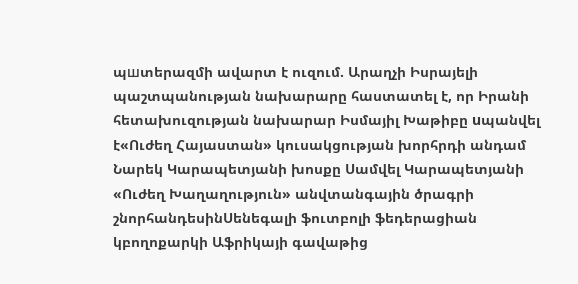պшտերազմի ավարտ է ուզում. Արաղչի Իսրայելի պաշտպանության նախարարը հաստատել է, որ Իրանի հետախուզության նախարար Իսմայիլ Խաթիբը uպանվել է«Ուժեղ Հայաստան» կուսակցության խորհրդի անդամ Նարեկ Կարապետյանի խոսքը Սամվել Կարապետյանի «Ուժեղ Խաղաղություն» անվտանգային ծրագրի շնորհանդեսինՍենեգալի ֆուտբոլի ֆեդերացիան կբողոքարկի Աֆրիկայի գավաթից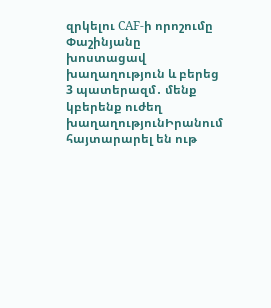զրկելու CAF-ի որոշումը Փաշինյանը խոստացավ խաղաղություն և բերեց 3 պատերազմ․ մենք կբերենք ուժեղ խաղաղությունԻրանում հայտարարել են ութ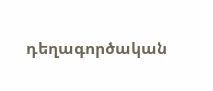դեղագործական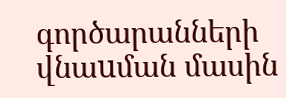գործարանների վնաuման մասին